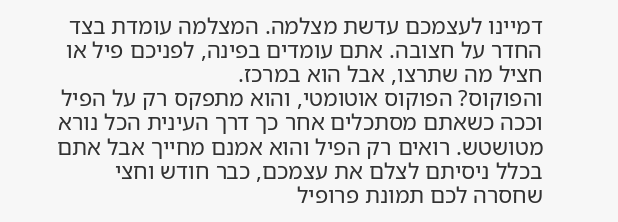דמיינו לעצמכם עדשת מצלמה. המצלמה עומדת בצד החדר על חצובה. אתם עומדים בפינה, לפניכם פיל או חציל מה שתרצו, אבל הוא במרכז.
והפוקוס? הפוקוס אוטומטי, והוא מתפקס רק על הפיל וככה כשאתם מסתכלים אחר כך דרך העינית הכל נורא מטושטש. רואים רק הפיל והוא אמנם מחייך אבל אתם בכלל ניסיתם לצלם את עצמכם, כבר חודש וחצי שחסרה לכם תמונת פרופיל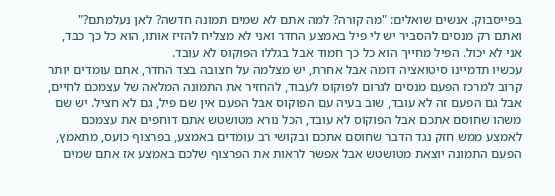בפייסבוק. אנשים שואלים: "מה קורה? למה אתם לא שמים תמונה חדשה? לאן נעלמתם?" ואתם רק מנסים להסביר יש לי פיל באמצע החדר ואני לא מצליח להזיז אותו, הוא כל כך כבד, אני לא יכול. הפיל מחייך הוא כל כך חמוד אבל בגללו הפוקוס לא עובד.
עכשיו תדמיינו סיטואציה דומה אבל אחרת, יש מצלמה על חצובה בצד החדר, אתם עומדים יותר קרוב למרכז הפעם מנסים לגרום לפוקוס לעבוד, להחזיר את התמונה המלאה של עצמכם לחיים, אבל גם הפעם זה לא עובד, שוב בעיה עם הפוקוס אבל הפעם אין שם פיל, גם לא חציל. יש שם משהו שחוסם אתכם אבל הפוקוס לא עובד, הכל נורא מטושטש אתם דוחפים את עצמכם לאמצע ממש חזק נגד הדבר שחוסם אתכם ובקושי רב עומדים באמצע, בפרצוף כועס, מתאמץ, הפעם התמונה יוצאת מטושטש אבל אפשר לראות את הפרצוף שלכם באמצע אז אתם שמים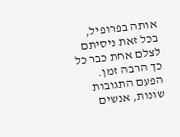אותה בפרופיל, בכל זאת ניסיתם לצלם אחת כבר כל כך הרבה זמן.
הפעם התגובות שונות, אנשים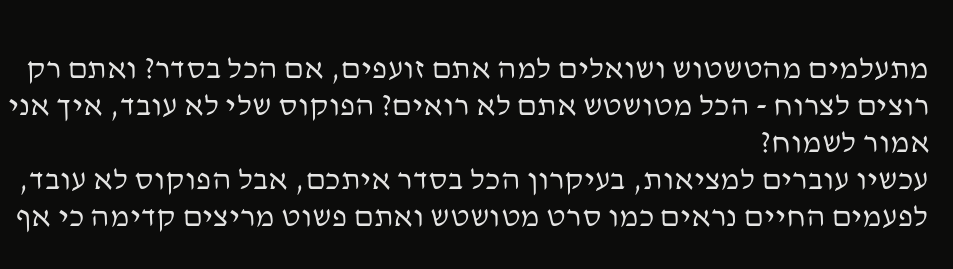מתעלמים מהטשטוש ושואלים למה אתם זועפים, אם הכל בסדר? ואתם רק רוצים לצרוח - הכל מטושטש אתם לא רואים? הפוקוס שלי לא עובד, איך אני אמור לשמוח?
עכשיו עוברים למציאות, בעיקרון הכל בסדר איתכם, אבל הפוקוס לא עובד, לפעמים החיים נראים כמו סרט מטושטש ואתם פשוט מריצים קדימה כי אף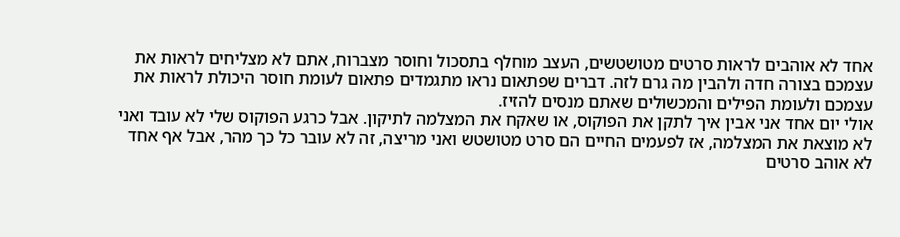אחד לא אוהבים לראות סרטים מטושטשים, העצב מוחלף בתסכול וחוסר מצברוח, אתם לא מצליחים לראות את עצמכם בצורה חדה ולהבין מה גרם לזה. דברים שפתאום נראו מתגמדים פתאום לעומת חוסר היכולת לראות את עצמכם ולעומת הפילים והמכשולים שאתם מנסים להזיז.
אולי יום אחד אני אבין איך לתקן את הפוקוס, או שאקח את המצלמה לתיקון. אבל כרגע הפוקוס שלי לא עובד ואני לא מוצאת את המצלמה, אז לפעמים החיים הם סרט מטושטש ואני מריצה, זה לא עובר כל כך מהר, אבל אף אחד לא אוהב סרטים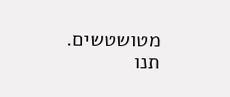מטושטשים. תנו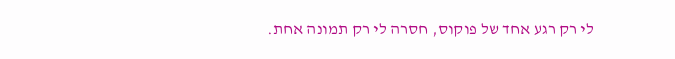לי רק רגע אחד של פוקוס, חסרה לי רק תמונה אחת.